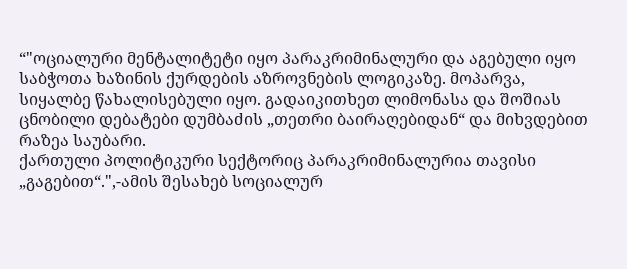“"ოციალური მენტალიტეტი იყო პარაკრიმინალური და აგებული იყო საბჭოთა ხაზინის ქურდების აზროვნების ლოგიკაზე. მოპარვა, სიყალბე წახალისებული იყო. გადაიკითხეთ ლიმონასა და შოშიას ცნობილი დებატები დუმბაძის „თეთრი ბაირაღებიდან“ და მიხვდებით რაზეა საუბარი.
ქართული პოლიტიკური სექტორიც პარაკრიმინალურია თავისი „გაგებით“.",-ამის შესახებ სოციალურ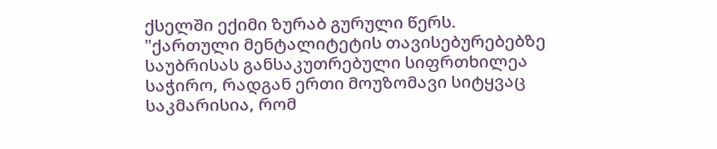ქსელში ექიმი ზურაბ გურული წერს.
"ქართული მენტალიტეტის თავისებურებებზე საუბრისას განსაკუთრებული სიფრთხილეა საჭირო, რადგან ერთი მოუზომავი სიტყვაც საკმარისია, რომ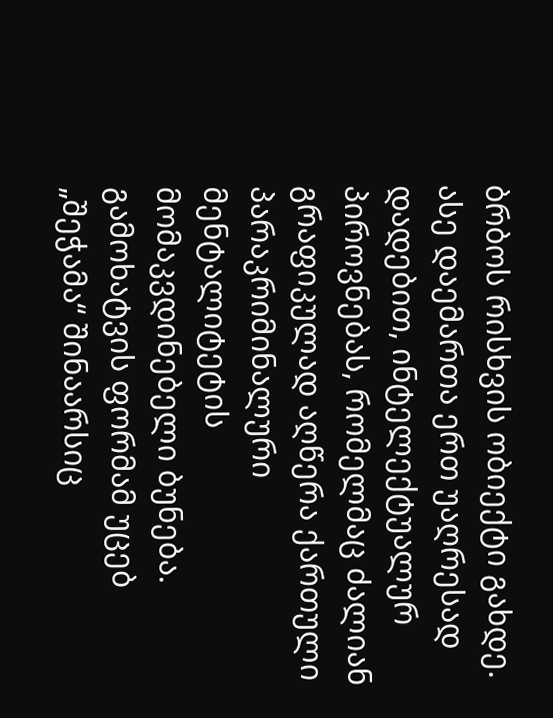ბრბოს რისხვის ობიექტი გახდე. ასე დაემართა ერთ უაღრესად დადებით, ინტელექტუალურ პიროვნებას, რომელმაც ძალიან გრაფიკულად აღწერა ქართული პარაკრიმინალური მენტალიტეტის მომაკვდინებელი ბუნება. გამოხატვის ფორმამ უცებ „შეჭამა“ შინაარსიც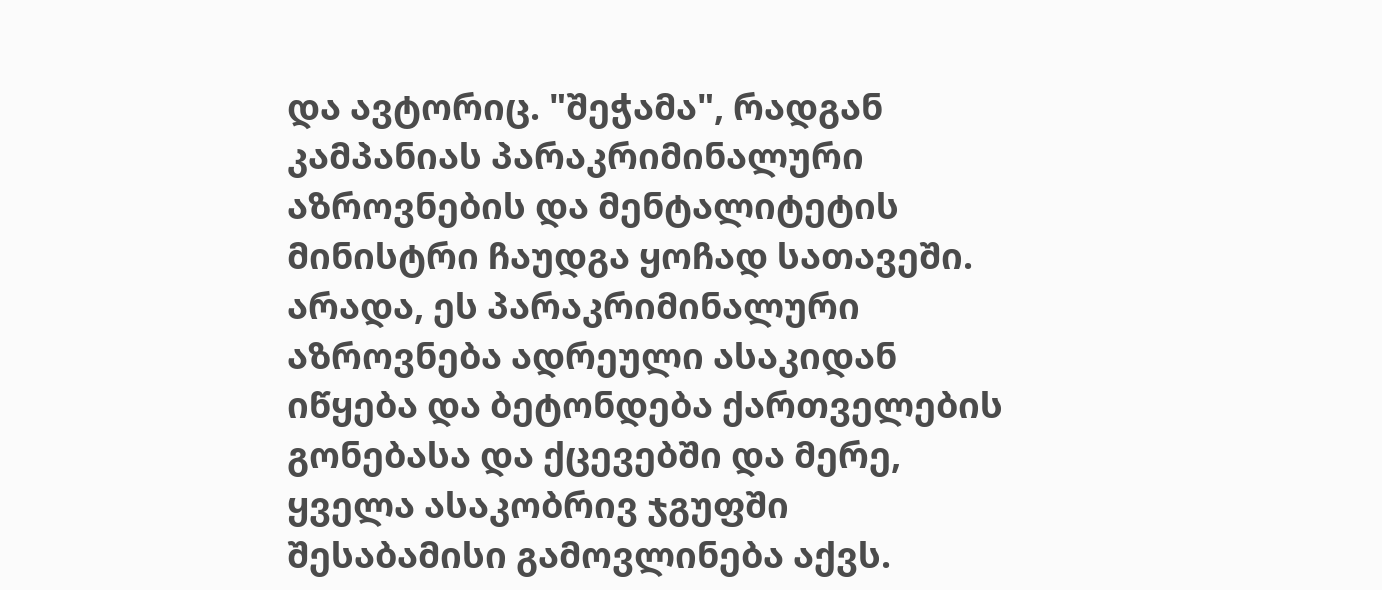და ავტორიც. "შეჭამა", რადგან კამპანიას პარაკრიმინალური აზროვნების და მენტალიტეტის მინისტრი ჩაუდგა ყოჩად სათავეში. არადა, ეს პარაკრიმინალური აზროვნება ადრეული ასაკიდან იწყება და ბეტონდება ქართველების გონებასა და ქცევებში და მერე, ყველა ასაკობრივ ჯგუფში შესაბამისი გამოვლინება აქვს.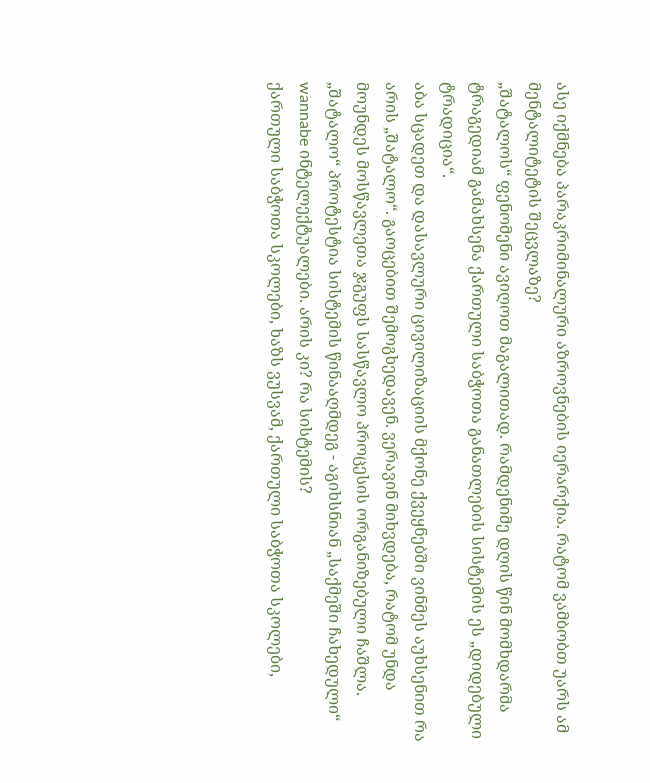ასე იქმნება პარაკრიმინალური აზროვნების იერარქია. რატომ ვამბობთ უარს ამ მენტალიტეტის შეცვლაზე?
„შატალოს“ ფენომენი ავიღოთ მაგალითად. რამდენიმე დღის წინ მომხდარმა ტრაგედიამ გამახსენა ქართული საბჭოთა განათლების სისტემის ეს „დიდებული ტრადიცია“.
აბა სცადეთ და დასავლური ცივილიზაციის მქონე ქვეყნებში ვინმეს აუხსენით რა არის „შატალო“. გაოცებით შემოგხედავენ. ვერავინ მიხვდება, რატომ უნდა მოუნდეს მოსწავლეთა ჯგუფს სასწავლო პროცესის ორგანიზებული ჩაშლა.
„შატალო“ პროტესტია სისტემის წინააღმდეგ - აგიხსნიან „საქმეში ჩახედული“ wannabe ინტელექტუალები. არის კი? რა სისტემის?
ქართული საბჭოთა სკოლები, ხაზს ვუსვამ, ქართული საბჭოთა სკოლები,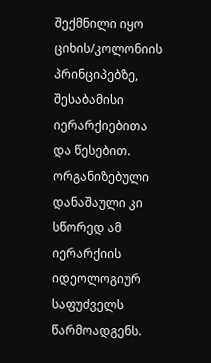შექმნილი იყო ციხის/კოლონიის პრინციპებზე, შესაბამისი იერარქიებითა და წესებით. ორგანიზებული დანაშაული კი სწორედ ამ იერარქიის იდეოლოგიურ საფუძველს წარმოადგენს.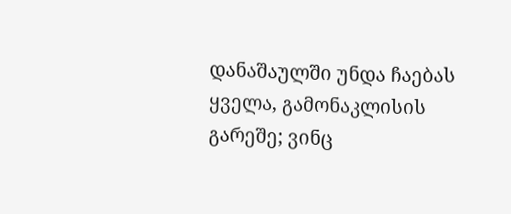დანაშაულში უნდა ჩაებას ყველა, გამონაკლისის გარეშე; ვინც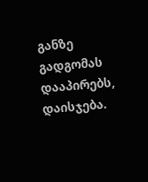განზე გადგომას დააპირებს, დაისჯება.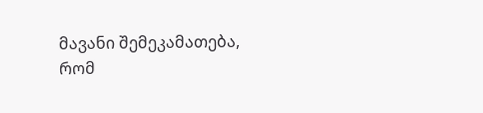მავანი შემეკამათება, რომ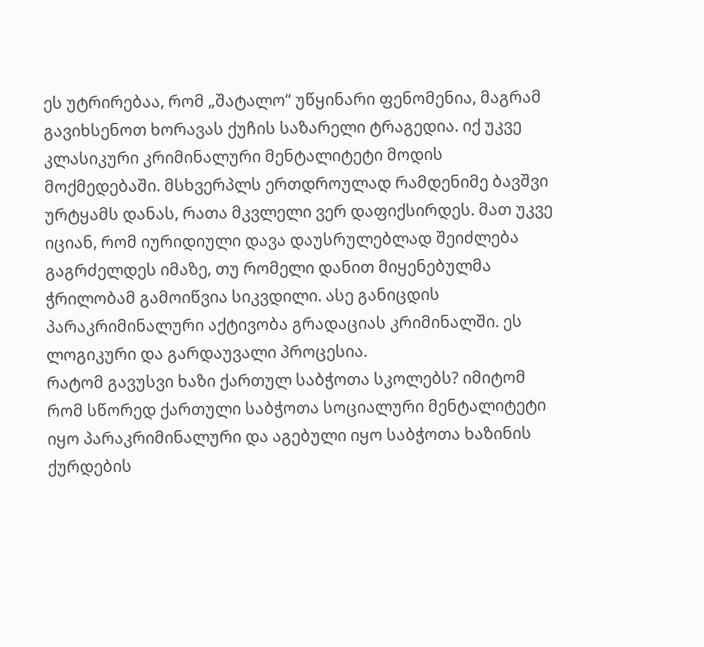ეს უტრირებაა, რომ „შატალო“ უწყინარი ფენომენია, მაგრამ გავიხსენოთ ხორავას ქუჩის საზარელი ტრაგედია. იქ უკვე კლასიკური კრიმინალური მენტალიტეტი მოდის მოქმედებაში. მსხვერპლს ერთდროულად რამდენიმე ბავშვი ურტყამს დანას, რათა მკვლელი ვერ დაფიქსირდეს. მათ უკვე იციან, რომ იურიდიული დავა დაუსრულებლად შეიძლება გაგრძელდეს იმაზე, თუ რომელი დანით მიყენებულმა ჭრილობამ გამოიწვია სიკვდილი. ასე განიცდის პარაკრიმინალური აქტივობა გრადაციას კრიმინალში. ეს ლოგიკური და გარდაუვალი პროცესია.
რატომ გავუსვი ხაზი ქართულ საბჭოთა სკოლებს? იმიტომ რომ სწორედ ქართული საბჭოთა სოციალური მენტალიტეტი იყო პარაკრიმინალური და აგებული იყო საბჭოთა ხაზინის ქურდების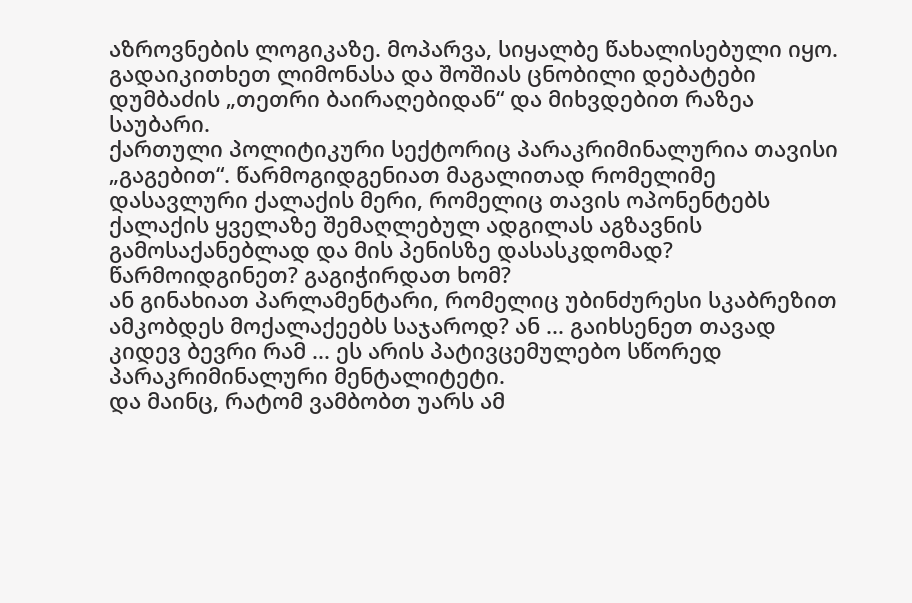აზროვნების ლოგიკაზე. მოპარვა, სიყალბე წახალისებული იყო. გადაიკითხეთ ლიმონასა და შოშიას ცნობილი დებატები დუმბაძის „თეთრი ბაირაღებიდან“ და მიხვდებით რაზეა საუბარი.
ქართული პოლიტიკური სექტორიც პარაკრიმინალურია თავისი „გაგებით“. წარმოგიდგენიათ მაგალითად რომელიმე დასავლური ქალაქის მერი, რომელიც თავის ოპონენტებს ქალაქის ყველაზე შემაღლებულ ადგილას აგზავნის გამოსაქანებლად და მის პენისზე დასასკდომად? წარმოიდგინეთ? გაგიჭირდათ ხომ?
ან გინახიათ პარლამენტარი, რომელიც უბინძურესი სკაბრეზით ამკობდეს მოქალაქეებს საჯაროდ? ან ... გაიხსენეთ თავად კიდევ ბევრი რამ ... ეს არის პატივცემულებო სწორედ პარაკრიმინალური მენტალიტეტი.
და მაინც, რატომ ვამბობთ უარს ამ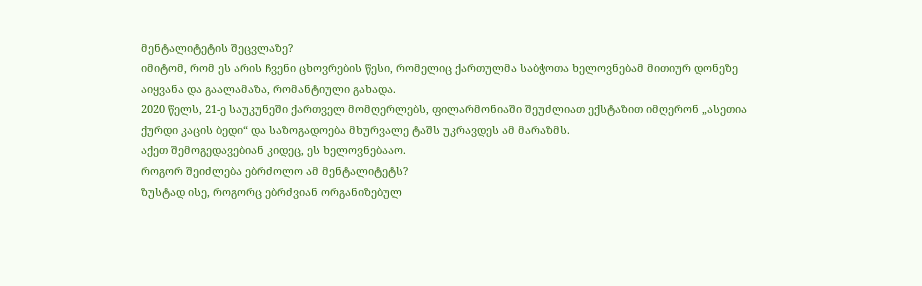მენტალიტეტის შეცვლაზე?
იმიტომ, რომ ეს არის ჩვენი ცხოვრების წესი, რომელიც ქართულმა საბჭოთა ხელოვნებამ მითიურ დონეზე აიყვანა და გაალამაზა, რომანტიული გახადა.
2020 წელს, 21-ე საუკუნეში ქართველ მომღერლებს, ფილარმონიაში შეუძლიათ ექსტაზით იმღერონ „ასეთია ქურდი კაცის ბედი“ და საზოგადოება მხურვალე ტაშს უკრავდეს ამ მარაზმს.
აქეთ შემოგედავებიან კიდეც, ეს ხელოვნებააო.
როგორ შეიძლება ებრძოლო ამ მენტალიტეტს?
ზუსტად ისე, როგორც ებრძვიან ორგანიზებულ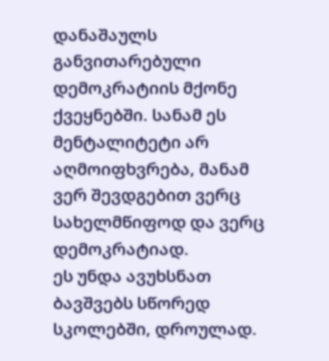დანაშაულს განვითარებული დემოკრატიის მქონე ქვეყნებში. სანამ ეს მენტალიტეტი არ აღმოიფხვრება, მანამ ვერ შევდგებით ვერც სახელმწიფოდ და ვერც დემოკრატიად.
ეს უნდა ავუხსნათ ბავშვებს სწორედ სკოლებში, დროულად.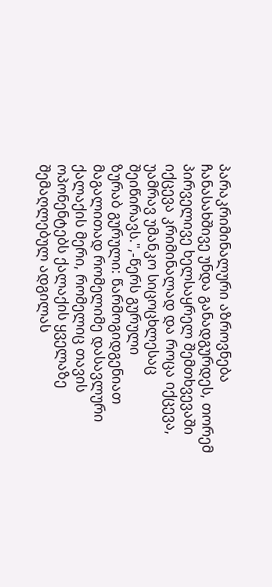პარაკრიმინალური აზროვნება ჩანასახშივე უნდა განადგურდეს, თორემ პირველივე ხელსაყრელ შემთხვევაში იქცევა კრიმინალად და როცა იქცევა, უამრავ უმანკო სიცოცხლესაც შეიწირავს.",-წერს გურული
ზურაბ გურული: წარმოგიდგენიათ მაგალითად რომელიმე დასავლური ქალაქის მერი, რომელიც თავის ოპონენტებს ქალაქის ყველაზე შემაღლებულ ადგილას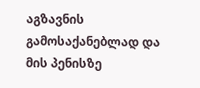აგზავნის გამოსაქანებლად და მის პენისზე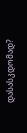დასასკდომად?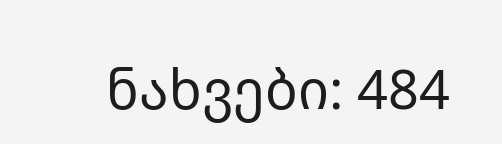ნახვები: 484